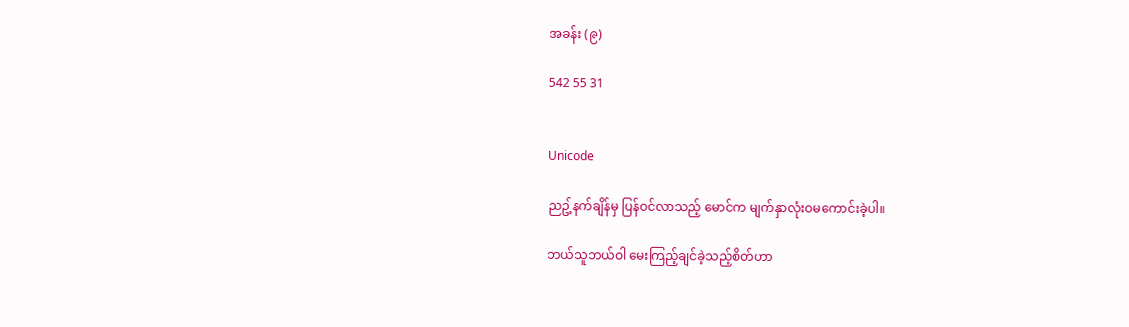အခန်း (၉)

542 55 31


Unicode

ညဥ့်နက်ချိန်မှ ပြန်ဝင်လာသည့် မောင်က မျက်နှာလုံးဝမကောင်းခဲ့ပါ။

ဘယ်သူဘယ်ဝါ မေးကြည့်ချင်ခဲ့သည့်စိတ်ဟာ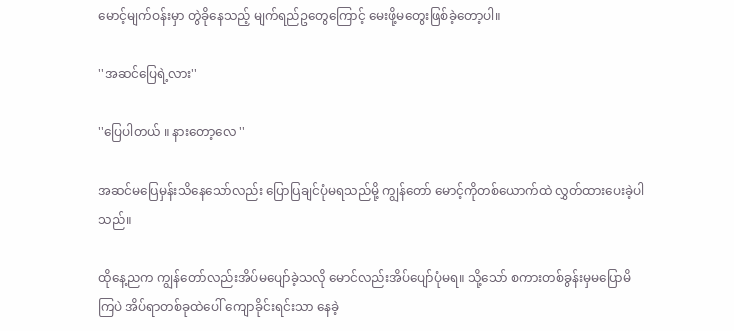မောင့်မျက်ဝန်းမှာ တွဲခိုနေသည့် မျက်ရည်ဥတွေကြောင့် မေးဖို့မတွေးဖြစ်ခဲ့တော့ပါ။

''အဆင်ပြေရဲ့လား''

''ပြေပါတယ် ။ နားတော့လေ ''

အဆင်မပြေမှန်းသိနေသော်လည်း ပြောပြချင်ပုံမရသည်မို့ ကျွန်တော် မောင့်ကိုတစ်ယောက်ထဲ လွှတ်ထားပေးခဲ့ပါသည်။

ထိုနေ့ညက ကျွန်တော်လည်းအိပ်မပျော်ခဲ့သလို မောင်လည်းအိပ်ပျော်ပုံမရ။ သို့သော် စကားတစ်ခွန်းမှမပြောမိကြပဲ အိပ်ရာတစ်ခုထဲပေါ် ကျောခိုင်းရင်းသာ နေခဲ့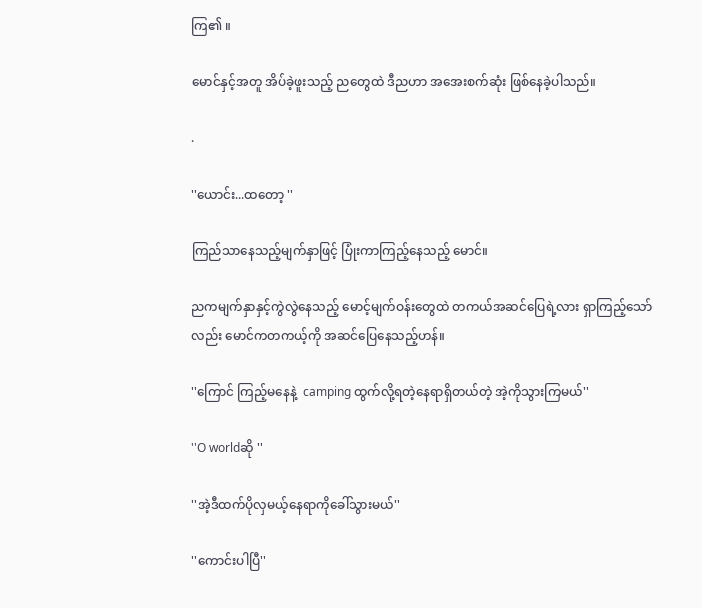ကြ၏ ။

မောင်နှင့်အတူ အိပ်ခဲ့ဖူးသည့် ညတွေထဲ ဒီညဟာ အအေးစက်ဆုံး ဖြစ်နေခဲ့ပါသည်။

.

''ယောင်း...ထတော့ ''

ကြည်သာနေသည့်မျက်နှာဖြင့် ပြုံးကာကြည့်နေသည့် မောင်။

ညကမျက်နှာနှင့်ကွဲလွဲနေသည့် မောင့်မျက်ဝန်းတွေထဲ တကယ်အဆင်ပြေရဲ့လား ရှာကြည့်သော်လည်း မောင်ကတကယ့်ကို အဆင်ပြေနေသည့်ဟန်။

''ကြောင် ကြည့်မနေနဲ့  camping ထွက်လို့ရတဲ့နေရာရှိတယ်တဲ့ အဲ့ကိုသွားကြမယ်''

''O worldဆို ''

''အဲ့ဒီထက်ပိုလှမယ့်နေရာကိုခေါ်သွားမယ်''

''ကောင်းပါပြီ''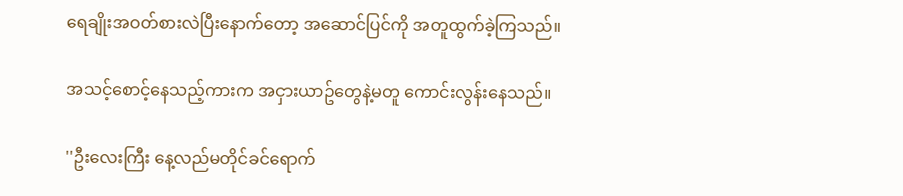ရေချိုးအဝတ်စားလဲပြီးနောက်တော့ အဆောင်ပြင်ကို အတူထွက်ခဲ့ကြသည်။

အသင့်စောင့်နေသည့်ကားက အငှားယာဥ်တွေနဲ့မတူ ကောင်းလွန်းနေသည်။

''ဦးလေးကြီး နေ့လည်မတိုင်ခင်ရောက်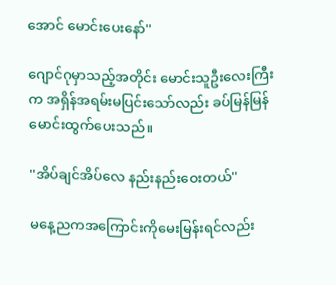အောင် မောင်းပေးနော်''

ဂျောင်ဂုမှာသည့်အတိုင်း မောင်းသူဦးလေးကြီးက အရှိန်အရမ်းမပြင်းသော်လည်း ခပ်မြန်မြန်မောင်းထွက်ပေးသည်။

''အိပ်ချင်အိပ်လေ နည်းနည်းဝေးတယ်''

မနေ့ညကအကြောင်းကိုမေးမြန်းရင်လည်း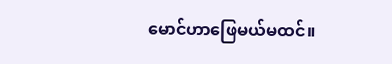မောင်ဟာဖြေမယ်မထင်။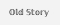𝕆𝕝𝕕 𝕊𝕥𝕠𝕣𝕪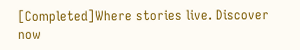[Completed]Where stories live. Discover now